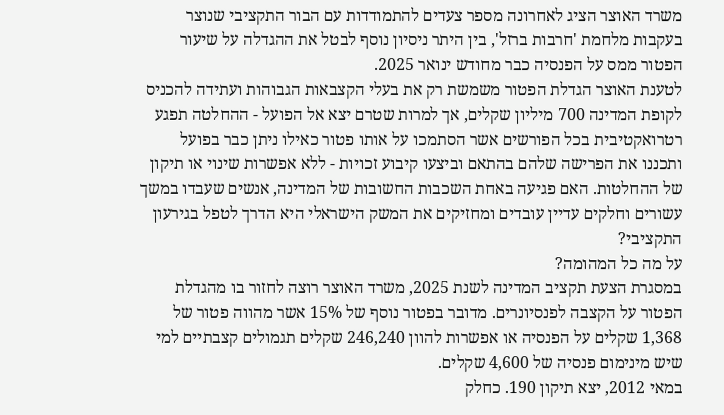משרד האוצר הציג לאחרונה מספר צעדים להתמודדות עם הבור התקציבי שנוצר בעקבות מלחמת 'חרבות ברזל', בין היתר ניסיון נוסף לבטל את ההגדלה על שיעור הפטור ממס על הפנסיה כבר מחודש ינואר 2025.
לטענת האוצר הגדלת הפטור משמשת רק את בעלי הקצבאות הגבוהות ועתידה להכניס לקופת המדינה 700 מיליון שקלים, אך למרות שטרם יצא אל הפועל - ההחלטה תפגע רטרואקטיבית בכל הפורשים אשר הסתמכו על אותו פטור כאילו ניתן כבר בפועל ותכננו את הפרישה שלהם בהתאם וביצעו קיבוע זכויות - ללא אפשרות שינוי או תיקון של ההחלטות. האם פגיעה באחת השכבות החשובות של המדינה, אנשים שעבדו במשך עשורים וחלקים עדיין עובדים ומחזיקים את המשק הישראלי היא הדרך לטפל בגירעון התקציבי?
על מה כל המהומה?
במסגרת הצעת תקציב המדינה לשנת 2025, משרד האוצר רוצה לחזור בו מהגדלת הפטור על הקצבה לפנסיונרים. מדובר בפטור נוסף של 15% אשר מהווה פטור של 1,368 שקלים על הפנסיה או אפשרות להוון 246,240 שקלים תגמולים קצבתיים למי שיש מינימום פנסיה של 4,600 שקלים.
במאי 2012, יצא תיקון 190. כחלק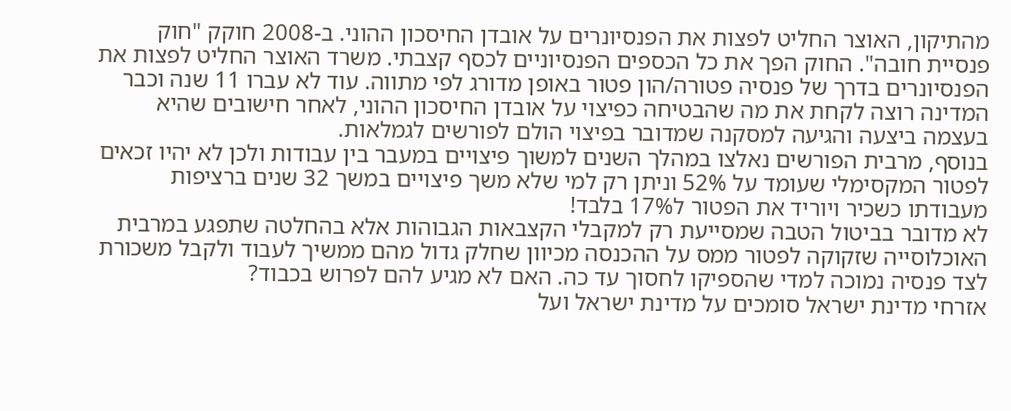מהתיקון, האוצר החליט לפצות את הפנסיונרים על אובדן החיסכון ההוני. ב-2008 חוקק "חוק פנסיית חובה". החוק הפך את כל הכספים הפנסיוניים לכסף קצבתי. משרד האוצר החליט לפצות את הפנסיונרים בדרך של פנסיה פטורה/הון פטור באופן מדורג לפי מתווה. עוד לא עברו 11 שנה וכבר המדינה רוצה לקחת את מה שהבטיחה כפיצוי על אובדן החיסכון ההוני, לאחר חישובים שהיא בעצמה ביצעה והגיעה למסקנה שמדובר בפיצוי הולם לפורשים לגמלאות.
בנוסף, מרבית הפורשים נאלצו במהלך השנים למשוך פיצויים במעבר בין עבודות ולכן לא יהיו זכאים לפטור המקסימלי שעומד על 52% וניתן רק למי שלא משך פיצויים במשך 32 שנים ברציפות מעבודתו כשכיר ויוריד את הפטור ל17% בלבד!
לא מדובר בביטול הטבה שמסייעת רק למקבלי הקצבאות הגבוהות אלא בהחלטה שתפגע במרבית האוכלוסייה שזקוקה לפטור ממס על ההכנסה מכיוון שחלק גדול מהם ממשיך לעבוד ולקבל משכורת לצד פנסיה נמוכה למדי שהספיקו לחסוך עד כה. האם לא מגיע להם לפרוש בכבוד?
אזרחי מדינת ישראל סומכים על מדינת ישראל ועל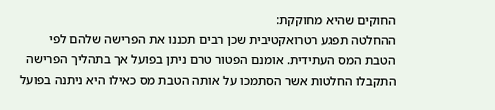החוקים שהיא מחוקקת:
ההחלטה תפגע רטרואקטיבית שכן רבים תכננו את הפרישה שלהם לפי הטבת המס העתידית. אומנם הפטור טרם ניתן בפועל אך בתהליך הפרישה התקבלו החלטות אשר הסתמכו על אותה הטבת מס כאילו היא ניתנה בפועל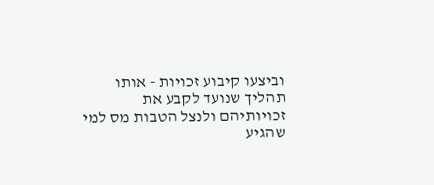וביצעו קיבוע זכויות - אותו תהליך שנועד לקבע את זכויותיהם ולנצל הטבות מס למי שהגיע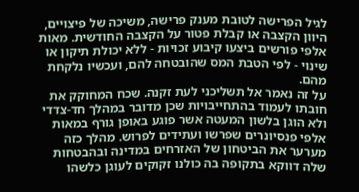לגיל הפרישה לטובת מענק פרישה, משיכה של פיצויים, היוון הקצבה או קבלת פטור על הקצבה החודשית. מאות אלפי פורשים ביצעו קיבוע זכויות - ללא יכולת תיקון או שינוי - לפי הטבת המס שהובטחה להם, ועכשיו נלקחת מהם.
על זה נאמר אל תשליכני לעת זקנה. שכח המחוקק את חובתו לעמוד בהתחייבויות שכן מדובר במהלך חד-צדדי ולא הוגן בלשון המעטה אשר פוגע באופן גורף במאות אלפי פנסיונרים שפרשו ועתידים לפרוש. מהלך כזה מערער את הביטחון של האזרחים במדינה ובהבטחות שלה דווקא בתקופה בה כולנו זקוקים לעוגן כלשהו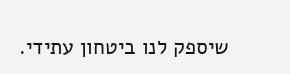שיספק לנו ביטחון עתידי.